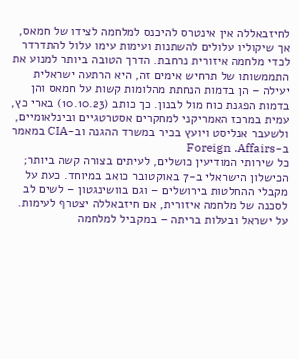לחיזבאללה אין אינטרס להיכנס למלחמה לצידו של חמאס, אך שיקוליו עלולים להשתנות ועימות עימו עלול להתדרדר לכדי מלחמה איזורית נרחבת. הדרך הטובה ביותר למנוע את התממשותו של תרחיש אימים זה, היא הרתעה ישראלית יעילה – הן בדמות הנחתת מהלומות קשות על חמאס והן בדמות הפגנת כוח מול לבנון. כך כותב (10.10.23) בארי כץ, עמית במרכז האמריקני למחקרים אסטרטגיים ובינלאומיים, ולשעבר אנליסט ויועץ בכיר במשרד ההגנה וב-CIA במאמר ב-Foreign .Affairs
כל שירותי המודיעין כושלים, לעיתים בצורה קשה ביותר; הכישלון הישראלי ב-7 באוקטובר כואב במיוחד. כעת על מקבלי ההחלטות בירושלים – וגם בוושינגטון – לשים לב לסכנה של מלחמה איזורית, אם חיזבאללה יצטרף לעימות. על ישראל ובעלות בריתה – במקביל למלחמה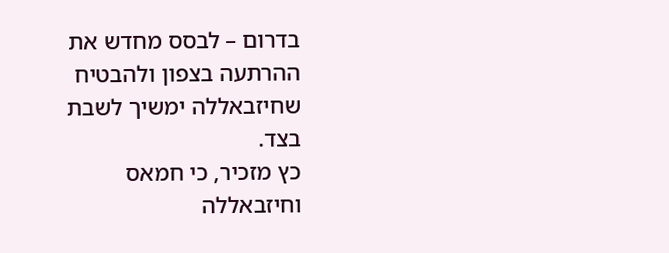בדרום – לבסס מחדש את ההרתעה בצפון ולהבטיח שחיזבאללה ימשיך לשבת בצד.
כץ מזכיר, כי חמאס וחיזבאללה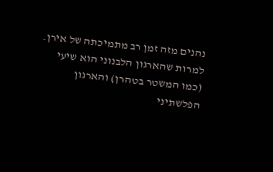נהנים מזה זמן רב מתמיכתה של אירן. למרות שהארגון הלבנוני הוא שיעי (כמו המשטר בטהרן) והארגון הפלשתיני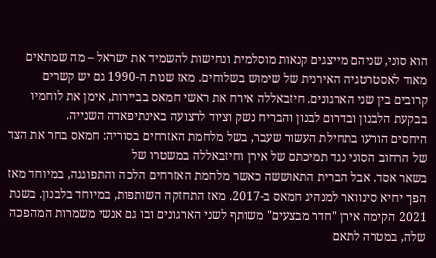הוא סוני, שניהם מייצגים קנאות מוסלמית ונחישות להשמיד את ישראל – מה שמתאים מאוד לאסטרטגיה האירנית של שימוש בשלוחים. מאז שנות ה-1990 גם יש קשרים קרובים בין שני הארגונים. חיזבאללה אירח את ראשי חמאס בביירות, אימן את לוחמיו בבקעת הלבנון ובדרום לבנון והבריח נשק וציוד לרצועה באינתיפאדה השנייה.
היחסים הורעו בתחילת העשור שעבר, בשל מלחמת האזרחים בסוריה: חמאס בחר את הצד של הרחוב הסוני נגד תמיכתם של אירן וחיזבאללה במשטרו של
בשאר אסד. אבל הברית התאוששה כאשר מלחמת האזרחים הלכה והתפוגגה, במיוחד מאז הפך יחיא סינוואר למנהיג חמאס ב-2017. מאז התחזקה השותפות, במיוחד בלבנון. בשנת 2021 הקימה אירן "חדר מבצעים" משותף לשני הארגונים ובו גם אנשי משמרות המהפכה שלה, במטרה לתאם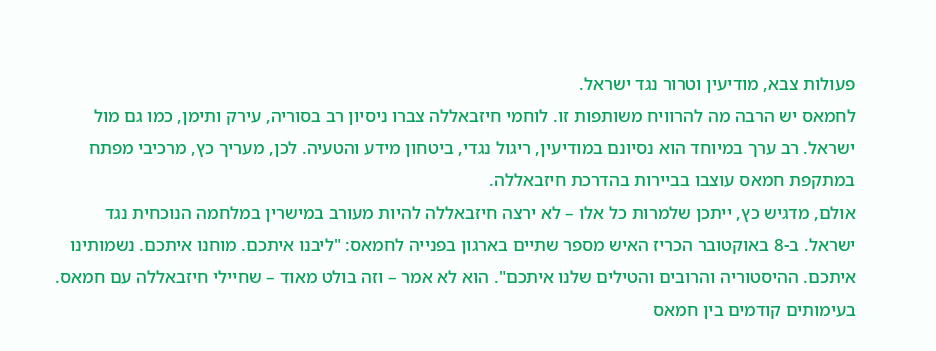פעולות צבא, מודיעין וטרור נגד ישראל.
לחמאס יש הרבה מה להרוויח משותפות זו. לוחמי חיזבאללה צברו ניסיון רב בסוריה, עירק ותימן, כמו גם מול ישראל. רב ערך במיוחד הוא נסיונם במודיעין, ריגול נגדי, ביטחון מידע והטעיה. לכן, מעריך כץ, מרכיבי מפתח במתקפת חמאס עוצבו בביירות בהדרכת חיזבאללה.
אולם, מדגיש כץ, ייתכן שלמרות כל אלו – לא ירצה חיזבאללה להיות מעורב במישרין במלחמה הנוכחית נגד ישראל. ב-8 באוקטובר הכריז האיש מספר שתיים בארגון בפנייה לחמאס: "ליבנו איתכם. מוחנו איתכם. נשמותינו איתכם. ההיסטוריה והרובים והטילים שלנו איתכם". הוא לא אמר – וזה בולט מאוד – שחיילי חיזבאללה עם חמאס. בעימותים קודמים בין חמאס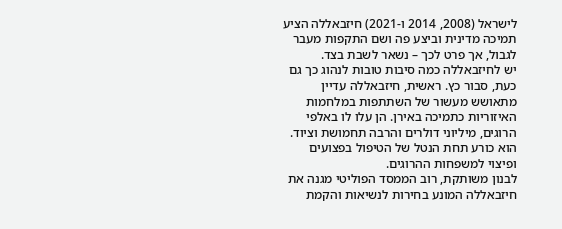לישראל (2008, 2014 ו-2021) חיזבאללה הציע תמיכה מדינית וביצע פה ושם התקפות מעבר לגבול, אך פרט לכך – נשאר לשבת בצד.
יש לחיזבאללה כמה סיבות טובות לנהוג כך גם כעת, סבור כץ. ראשית, חיזבאללה עדיין מתאושש מעשור של השתתפות במלחמות האיזוריות כתמיכה באירן. הן עלו לו באלפי הרוגים, מיליוני דולרים והרבה תחמושת וציוד. הוא כורע תחת הנטל של הטיפול בפצועים ופיצוי למשפחות ההרוגים.
לבנון משותקת, רוב הממסד הפוליטי מגנה את חיזבאללה המונע בחירות לנשיאות והקמת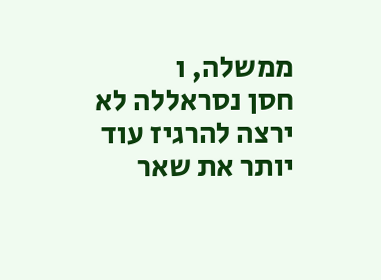ממשלה, ו
חסן נסראללה לא ירצה להרגיז עוד יותר את שאר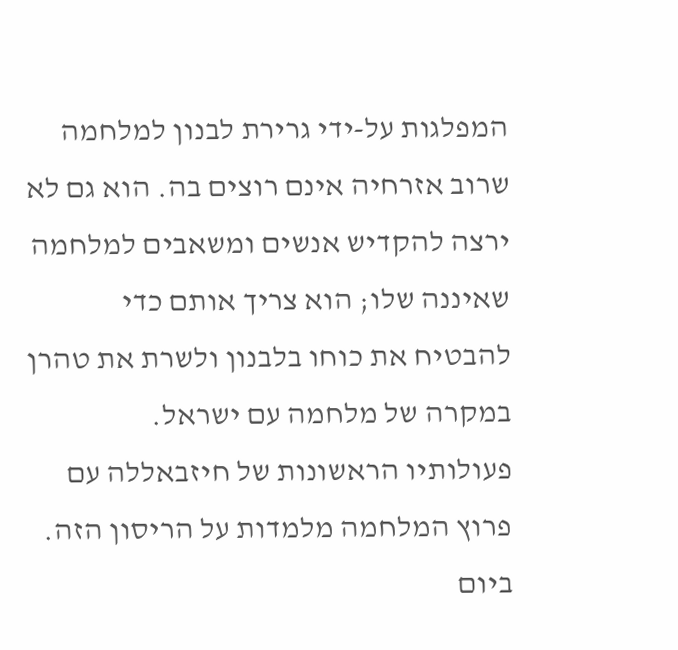המפלגות על-ידי גרירת לבנון למלחמה שרוב אזרחיה אינם רוצים בה. הוא גם לא ירצה להקדיש אנשים ומשאבים למלחמה שאיננה שלו; הוא צריך אותם כדי להבטיח את כוחו בלבנון ולשרת את טהרן במקרה של מלחמה עם ישראל.
פעולותיו הראשונות של חיזבאללה עם פרוץ המלחמה מלמדות על הריסון הזה. ביום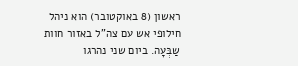ראשון (8 באוקטובר) הוא ניהל חילופי אש עם צה"ל באזור חוות שַבְּעָה. ביום שני נהרגו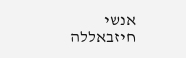אנשי חיזבאללה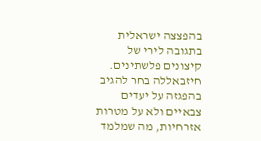בהפצצה ישראלית בתגובה לירי של קיצונים פלשתינים. חיזבאללה בחר להגיב בהפגזה על יעדים צבאיים ולא על מטרות אזרחיות, מה שמלמד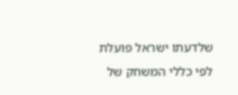שלדעתו ישראל פועלת לפי כללי המשחק של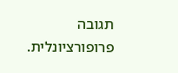תגובה פרופורציונלית.